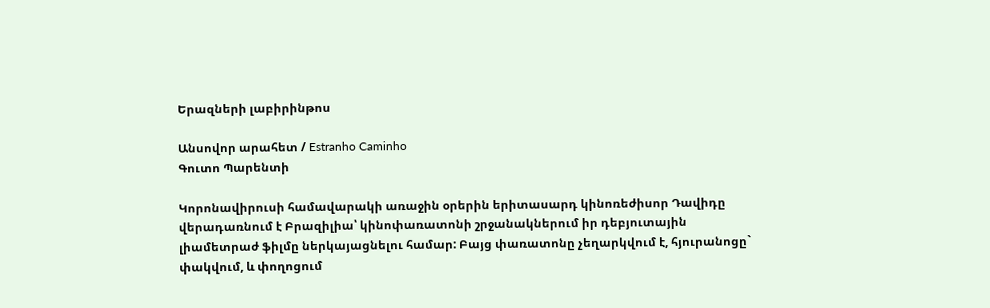Երազների լաբիրինթոս

Անսովոր արահետ / Estranho Caminho
Գուտո Պարենտի

Կորոնավիրուսի համավարակի առաջին օրերին երիտասարդ կինոռեժիսոր Դավիդը վերադառնում է Բրազիլիա՝ կինոփառատոնի շրջանակներում իր դեբյուտային լիամետրաժ ֆիլմը ներկայացնելու համար: Բայց փառատոնը չեղարկվում է, հյուրանոցը` փակվում, և փողոցում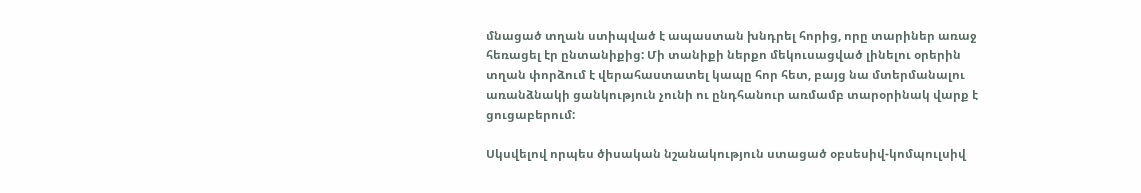մնացած տղան ստիպված է ապաստան խնդրել հորից, որը տարիներ առաջ հեռացել էր ընտանիքից: Մի տանիքի ներքո մեկուսացված լինելու օրերին տղան փորձում է վերահաստատել կապը հոր հետ, բայց նա մտերմանալու առանձնակի ցանկություն չունի ու ընդհանուր առմամբ տարօրինակ վարք է ցուցաբերում:

Սկսվելով որպես ծիսական նշանակություն ստացած օբսեսիվ-կոմպուլսիվ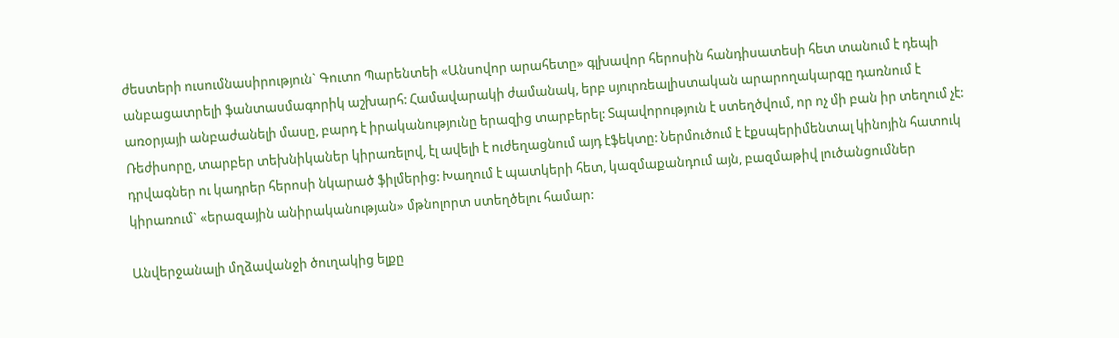ժեստերի ուսումնասիրություն` Գուտո Պարենտեի «Անսովոր արահետը» գլխավոր հերոսին հանդիսատեսի հետ տանում է դեպի անբացատրելի ֆանտասմագորիկ աշխարհ: Համավարակի ժամանակ, երբ սյուրռեալիստական արարողակարգը դառնում է առօրյայի անբաժանելի մասը, բարդ է իրականությունը երազից տարբերել: Տպավորություն է ստեղծվում, որ ոչ մի բան իր տեղում չէ: Ռեժիսորը, տարբեր տեխնիկաներ կիրառելով, էլ ավելի է ուժեղացնում այդ էֆեկտը: Ներմուծում է էքսպերիմենտալ կինոյին հատուկ դրվագներ ու կադրեր հերոսի նկարած ֆիլմերից: Խաղում է պատկերի հետ, կազմաքանդում այն, բազմաթիվ լուծանցումներ կիրառում` «երազային անիրականության» մթնոլորտ ստեղծելու համար:

Անվերջանալի մղձավանջի ծուղակից ելքը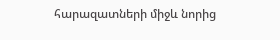հարազատների միջև նորից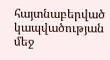հայտնաբերված կապվածության մեջ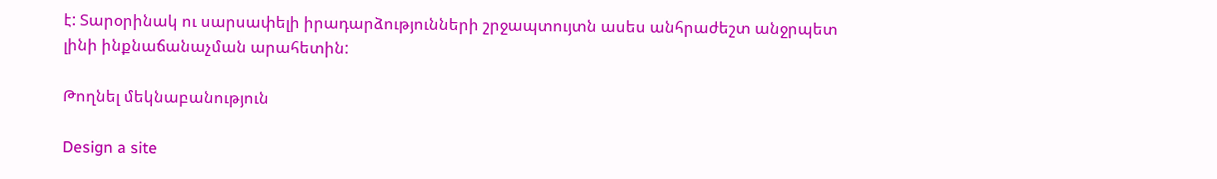է: Տարօրինակ ու սարսափելի իրադարձությունների շրջապտույտն ասես անհրաժեշտ անջրպետ լինի ինքնաճանաչման արահետին:

Թողնել մեկնաբանություն

Design a site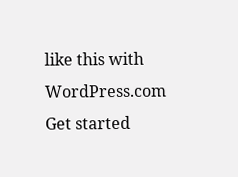like this with WordPress.com
Get started